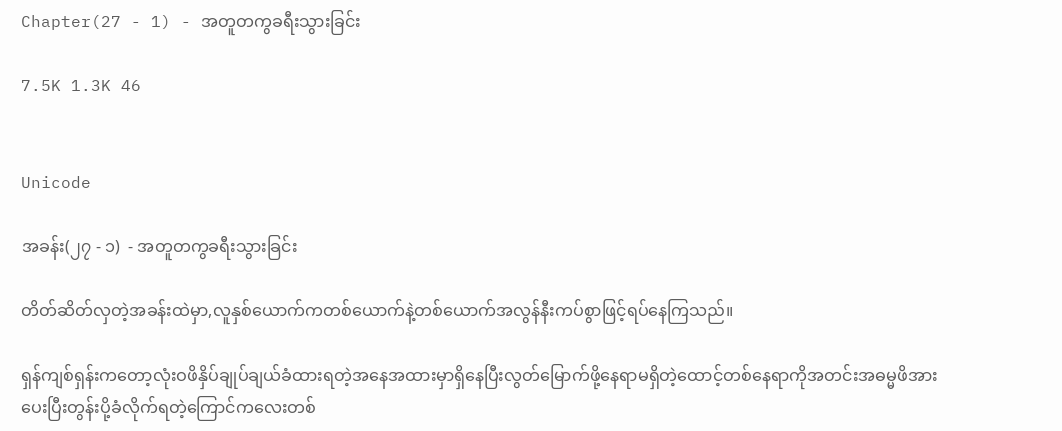Chapter(27 - 1) - အတူတကွခရီးသွားခြင်း

7.5K 1.3K 46


Unicode

အခန်း(၂၇ - ၁)  - အတူတကွခရီးသွားခြင်း

တိတ်ဆိတ်လှတဲ့အခန်းထဲမှာ,လူနှစ်ယောက်ကတစ်ယောက်နဲ့တစ်ယောက်အလွန်နီးကပ်စွာဖြင့်ရပ်နေကြသည်။

ရှန်ကျစ်ရှန်းကတော့လုံးဝဖိနှိပ်ချုပ်ချယ်ခံထားရတဲ့အနေအထားမှာရှိနေပြီးလွတ်မြောက်ဖို့နေရာမရှိတဲ့ထောင့်တစ်နေရာကိုအတင်းအဓမ္မဖိအားပေးပြီးတွန်းပို့ခံလိုက်ရတဲ့ကြောင်ကလေးတစ်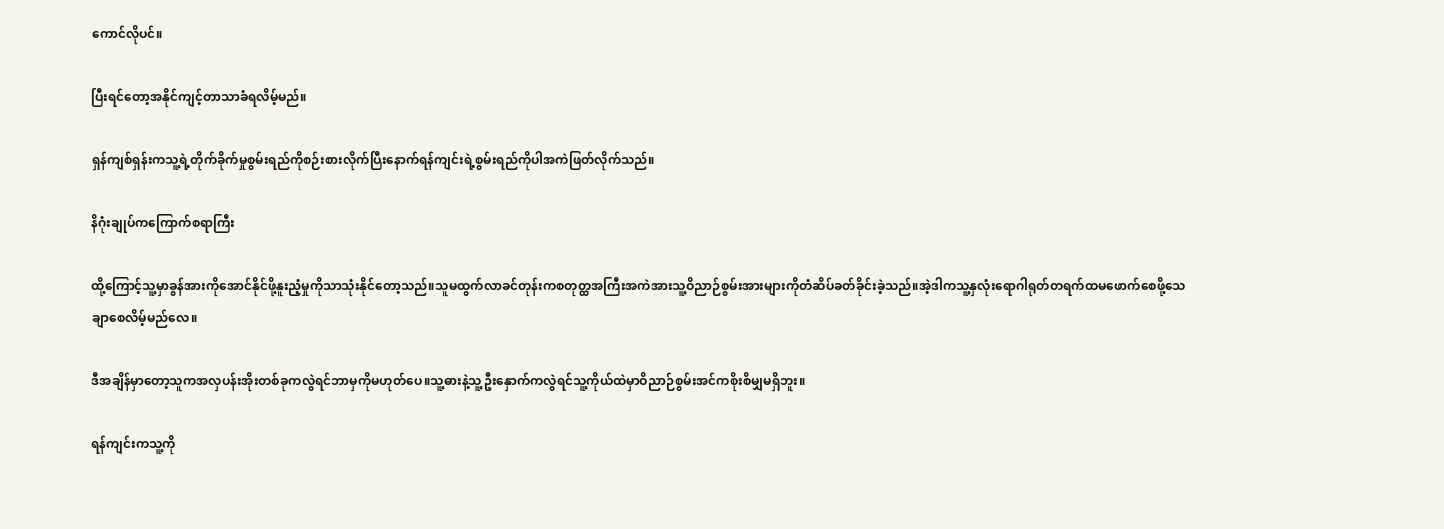ကောင်လိုပင်။

ပြီးရင်တော့အနိုင်ကျင့်တာသာခံရလိမ့်မည်။

ရှန်ကျစ်ရှန်းကသူ့ရဲ့တိုက်ခိုက်မှုစွမ်းရည်ကိုစဉ်းစားလိုက်ပြီးနောက်ရန်ကျင်းရဲ့စွမ်းရည်ကိုပါအကဲဖြတ်လိုက်သည်။

နိဂုံးချုပ်ကကြောက်စရာကြီး

ထို့ကြောင့်သူ့မှာခွန်အားကိုအောင်နိုင်ဖို့နူးညံ့မှုကိုသာသုံးနိုင်တော့သည်။သူမထွက်လာခင်တုန်းကစတုတ္ထအကြီးအကဲအားသူ့ဝိညာဉ်စွမ်းအားများကိုတံဆိပ်ခတ်ခိုင်းခဲ့သည်။အဲ့ဒါကသူ့နှလုံးရောဂါရုတ်တရက်ထမဖောက်စေဖို့သေချာစေလိမ့်မည်လေ။

ဒီအချိန်မှာတော့သူကအလှပန်းအိုးတစ်ခုကလွဲရင်ဘာမှကိုမဟုတ်ပေ။သူ့ဓားနဲ့သူ့ဦးနှောက်ကလွဲရင်သူ့ကိုယ်ထဲမှာဝိညာဉ်စွမ်းအင်ကစိုးစိမျှမရှိဘူး။

ရန်ကျင်းကသူ့ကို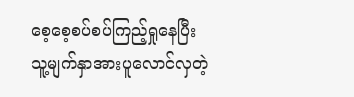စေ့စေ့စပ်စပ်ကြည့်ရှုနေပြီးသူ့မျက်နှာအားပူလောင်လှတဲ့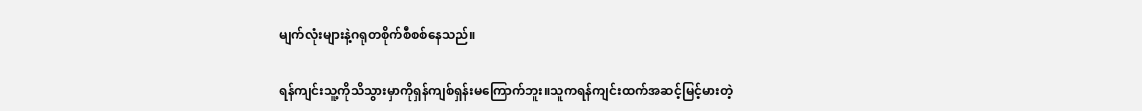မျက်လုံးများနဲ့ဂရုတစိုက်စီစစ်နေသည်။

ရန်ကျင်းသူ့ကိုသိသွားမှာကိုရှန်ကျစ်ရှန်းမကြောက်ဘူး။သူကရန်ကျင်းထက်အဆင့်မြင့်မားတဲ့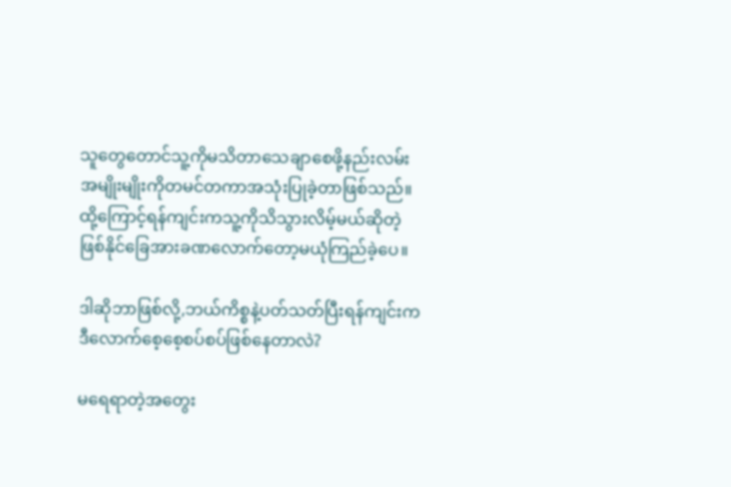သူတွေတောင်သူ့ကိုမသိတာသေချာစေဖို့နည်းလမ်းအမျိုးမျိုးကိုတမင်တကာအသုံးပြုခဲ့တာဖြစ်သည်။ထို့ကြောင့်ရန်ကျင်းကသူ့ကိုသိသွားလိမ့်မယ်ဆိုတဲ့ဖြစ်နိုင်ခြေအားခဏလောက်တော့မယုံကြည်ခဲ့ပေ။

ဒါဆိုဘာဖြစ်လို့,ဘယ်ကိစ္စနဲ့ပတ်သတ်ပြီးရန်ကျင်းကဒီလောက်စေ့စေ့စပ်စပ်ဖြစ်နေတာလဲ?

မရေရာတဲ့အတွေး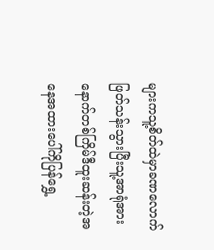များကသူ့စိတ်ထဲမှာခဏလောက်ဖြတ်သန်းသွားပြီးသူ့အာရုံအားနောက်တစ်ကြိမ်ဒီထူးဆန်းတဲ့အနေအထားပေါ်ကိုပြန်ရွှေ့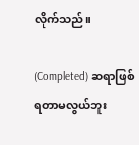လိုက်သည်။

(Completed) ဆရာဖြစ်ရတာမလွယ်ဘူး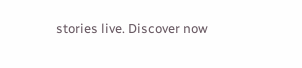stories live. Discover now